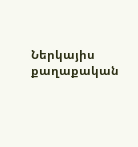Ներկայիս քաղաքական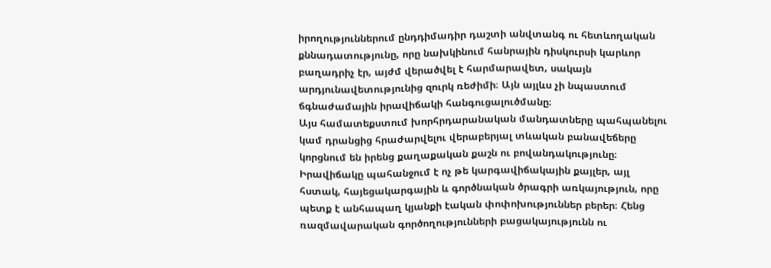իրողություններում ընդդիմադիր դաշտի անվտանգ ու հետևողական քննադատությունը, որը նախկինում հանրային դիսկուրսի կարևոր բաղադրիչ էր, այժմ վերածվել է հարմարավետ, սակայն արդյունավետությունից զուրկ ռեժիմի։ Այն այլևս չի նպաստում ճգնաժամային իրավիճակի հանգուցալուծմանը։
Այս համատեքստում խորհրդարանական մանդատները պահպանելու կամ դրանցից հրաժարվելու վերաբերյալ տևական բանավեճերը կորցնում են իրենց քաղաքական քաշն ու բովանդակությունը։ Իրավիճակը պահանջում է ոչ թե կարգավիճակային քայլեր, այլ հստակ, հայեցակարգային և գործնական ծրագրի առկայություն, որը պետք է անհապաղ կյանքի էական փոփոխություններ բերեր։ Հենց ռազմավարական գործողությունների բացակայությունն ու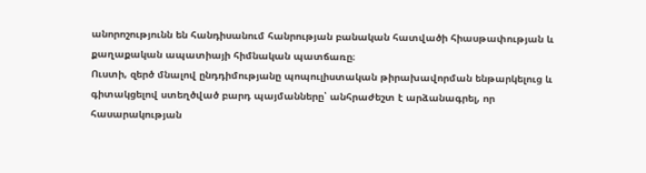անորոշությունն են հանդիսանում հանրության բանական հատվածի հիասթափության և քաղաքական ապատիայի հիմնական պատճառը։
Ուստի, զերծ մնալով ընդդիմությանը պոպուլիստական թիրախավորման ենթարկելուց և գիտակցելով ստեղծված բարդ պայմանները՝ անհրաժեշտ է արձանագրել, որ հասարակության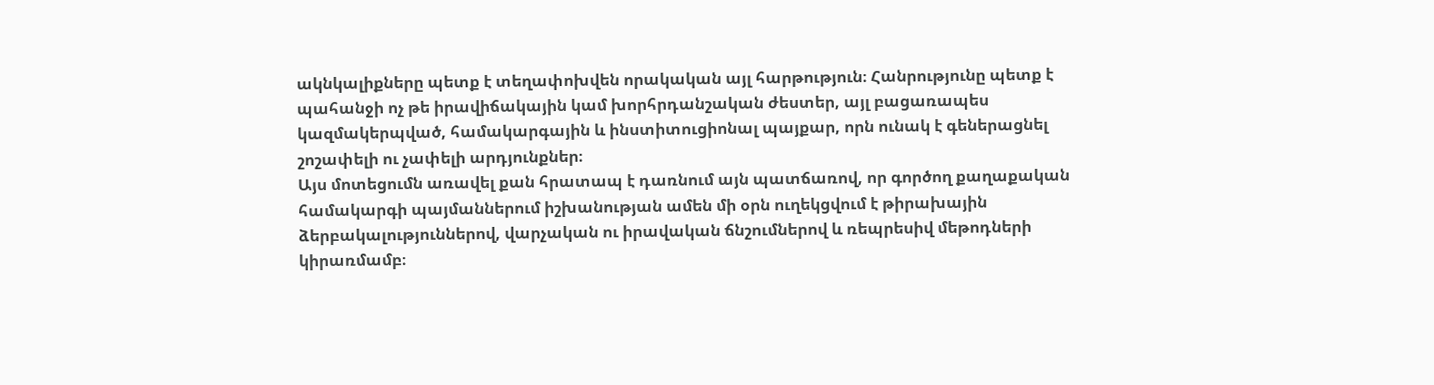ակնկալիքները պետք է տեղափոխվեն որակական այլ հարթություն։ Հանրությունը պետք է պահանջի ոչ թե իրավիճակային կամ խորհրդանշական ժեստեր, այլ բացառապես կազմակերպված, համակարգային և ինստիտուցիոնալ պայքար, որն ունակ է գեներացնել շոշափելի ու չափելի արդյունքներ։
Այս մոտեցումն առավել քան հրատապ է դառնում այն պատճառով, որ գործող քաղաքական համակարգի պայմաններում իշխանության ամեն մի օրն ուղեկցվում է թիրախային ձերբակալություններով, վարչական ու իրավական ճնշումներով և ռեպրեսիվ մեթոդների կիրառմամբ։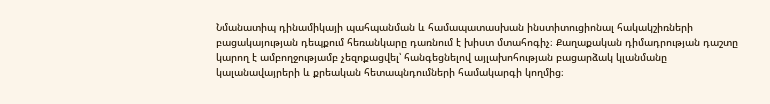Նմանատիպ դինամիկայի պահպանման և համապատասխան ինստիտուցիոնալ հակակշիռների բացակայության դեպքում հեռանկարը դառնում է խիստ մտահոգիչ։ Քաղաքական դիմադրության դաշտը կարող է ամբողջությամբ չեզոքացվել՝ հանգեցնելով այլախոհության բացարձակ կլանմանը կալանավայրերի և քրեական հետապնդումների համակարգի կողմից։